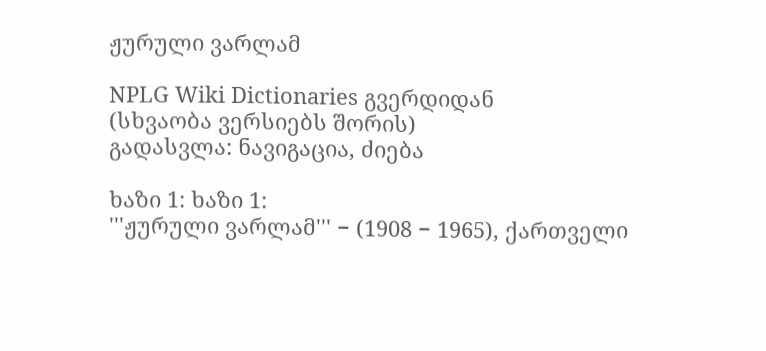ჟურული ვარლამ

NPLG Wiki Dictionaries გვერდიდან
(სხვაობა ვერსიებს შორის)
გადასვლა: ნავიგაცია, ძიება

ხაზი 1: ხაზი 1:
'''ჟურული ვარლამ''' − (1908 − 1965), ქართველი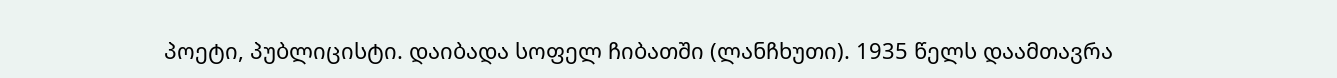პოეტი, პუბლიცისტი. დაიბადა სოფელ ჩიბათში (ლანჩხუთი). 1935 წელს დაამთავრა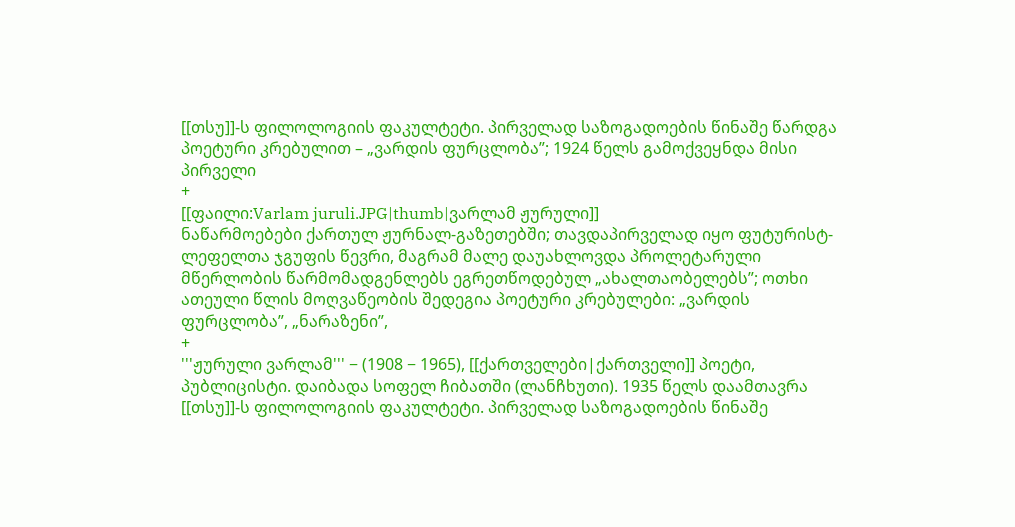[[თსუ]]-ს ფილოლოგიის ფაკულტეტი. პირველად საზოგადოების წინაშე წარდგა პოეტური კრებულით – „ვარდის ფურცლობა”; 1924 წელს გამოქვეყნდა მისი პირველი
+
[[ფაილი:Varlam juruli.JPG|thumb|ვარლამ ჟურული]]
ნაწარმოებები ქართულ ჟურნალ-გაზეთებში; თავდაპირველად იყო ფუტურისტ-ლეფელთა ჯგუფის წევრი, მაგრამ მალე დაუახლოვდა პროლეტარული მწერლობის წარმომადგენლებს ეგრეთწოდებულ „ახალთაობელებს”; ოთხი ათეული წლის მოღვაწეობის შედეგია პოეტური კრებულები: „ვარდის ფურცლობა”, „ნარაზენი”,
+
'''ჟურული ვარლამ''' − (1908 − 1965), [[ქართველები|ქართველი]] პოეტი, პუბლიცისტი. დაიბადა სოფელ ჩიბათში (ლანჩხუთი). 1935 წელს დაამთავრა [[თსუ]]-ს ფილოლოგიის ფაკულტეტი. პირველად საზოგადოების წინაშე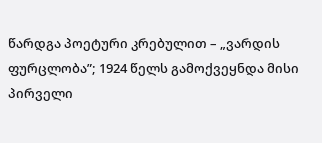წარდგა პოეტური კრებულით – „ვარდის ფურცლობა”; 1924 წელს გამოქვეყნდა მისი პირველი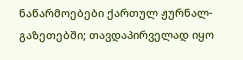ნაწარმოებები ქართულ ჟურნალ-გაზეთებში; თავდაპირველად იყო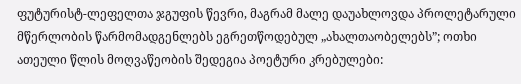ფუტურისტ-ლეფელთა ჯგუფის წევრი, მაგრამ მალე დაუახლოვდა პროლეტარული მწერლობის წარმომადგენლებს ეგრეთწოდებულ „ახალთაობელებს”; ოთხი ათეული წლის მოღვაწეობის შედეგია პოეტური კრებულები: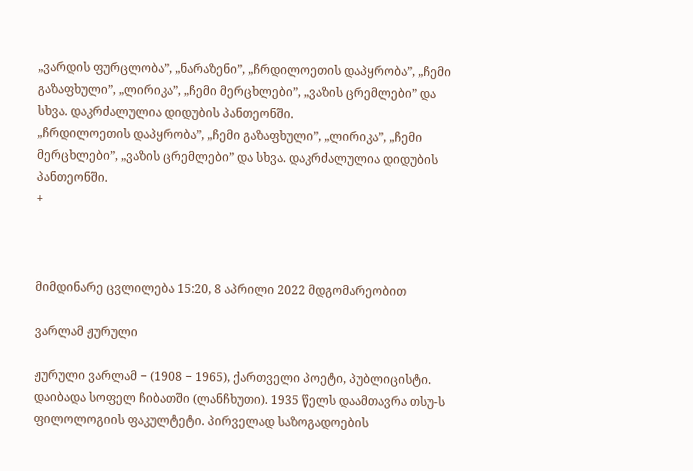„ვარდის ფურცლობა”, „ნარაზენი”, „ჩრდილოეთის დაპყრობა”, „ჩემი გაზაფხული”, „ლირიკა”, „ჩემი მერცხლები”, „ვაზის ცრემლები” და სხვა. დაკრძალულია დიდუბის პანთეონში.
„ჩრდილოეთის დაპყრობა”, „ჩემი გაზაფხული”, „ლირიკა”, „ჩემი მერცხლები”, „ვაზის ცრემლები” და სხვა. დაკრძალულია დიდუბის პანთეონში.
+



მიმდინარე ცვლილება 15:20, 8 აპრილი 2022 მდგომარეობით

ვარლამ ჟურული

ჟურული ვარლამ − (1908 − 1965), ქართველი პოეტი, პუბლიცისტი. დაიბადა სოფელ ჩიბათში (ლანჩხუთი). 1935 წელს დაამთავრა თსუ-ს ფილოლოგიის ფაკულტეტი. პირველად საზოგადოების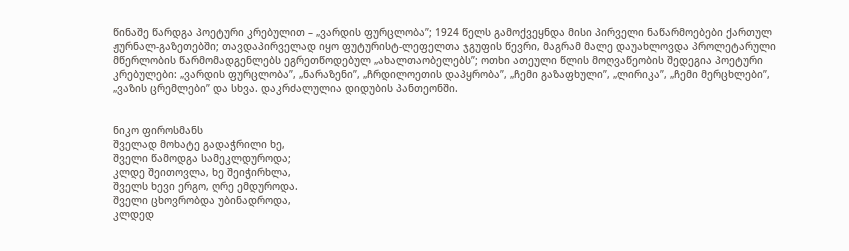წინაშე წარდგა პოეტური კრებულით – „ვარდის ფურცლობა”; 1924 წელს გამოქვეყნდა მისი პირველი ნაწარმოებები ქართულ ჟურნალ-გაზეთებში; თავდაპირველად იყო ფუტურისტ-ლეფელთა ჯგუფის წევრი, მაგრამ მალე დაუახლოვდა პროლეტარული მწერლობის წარმომადგენლებს ეგრეთწოდებულ „ახალთაობელებს”; ოთხი ათეული წლის მოღვაწეობის შედეგია პოეტური კრებულები: „ვარდის ფურცლობა”, „ნარაზენი”, „ჩრდილოეთის დაპყრობა”, „ჩემი გაზაფხული”, „ლირიკა”, „ჩემი მერცხლები”, „ვაზის ცრემლები” და სხვა. დაკრძალულია დიდუბის პანთეონში.


ნიკო ფიროსმანს
შველად მოხატე გადაჭრილი ხე,
შველი წამოდგა სამეკლდუროდა;
კლდე შეითოვლა, ხე შეიჭირხლა,
შველს ხევი ერგო, ღრე ემდუროდა.
შველი ცხოვრობდა უბინადროდა,
კლდედ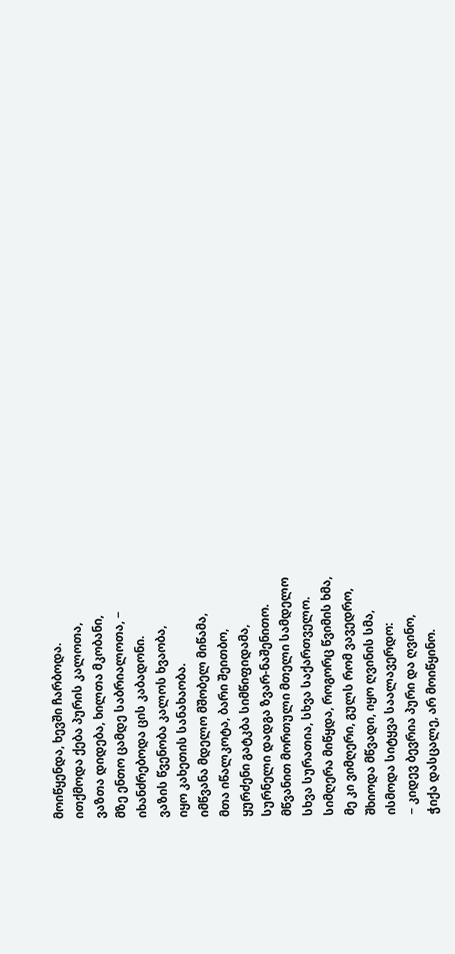მოიწყენდა, ხევში ჩარბოდა.
ითქმოდა ქება პურის კალოთა,
ვაზთა დიდება, ხილთა მკობანი,
მზე ენთო ცამდე საბრიალოთა, −
იხანძრებოდა ცის კაბადონი.
ვაზის წვენობა კალოს ხვაობა,
იყო კახეთის სანახაობა.
იმწვანა მდელო მშობელ მიწამა,
მთა იწალკოტა, ბარი შეითბო,
ყურძენი გატკბა სიმწიფიდამა,
სურნელი დადგა ზვარ-ნაშენითო.
მწვანით მორთული მთელი სამდელო
სხვა სურათია, სხვა საქართველო.
სიმღერა მიწყდა, როგორც წვიმის ხმა,
მე კი ვიმღერი, გულს რომ ვავედრო,
შხიოდა მწვადი, იყო ღვინის სმა,
ისმოდა სიტყვა საალავერდო:
− კიდევ ბევრია პური და ღვინო,
ჭიქა დასცალე, არ მოიწყინო.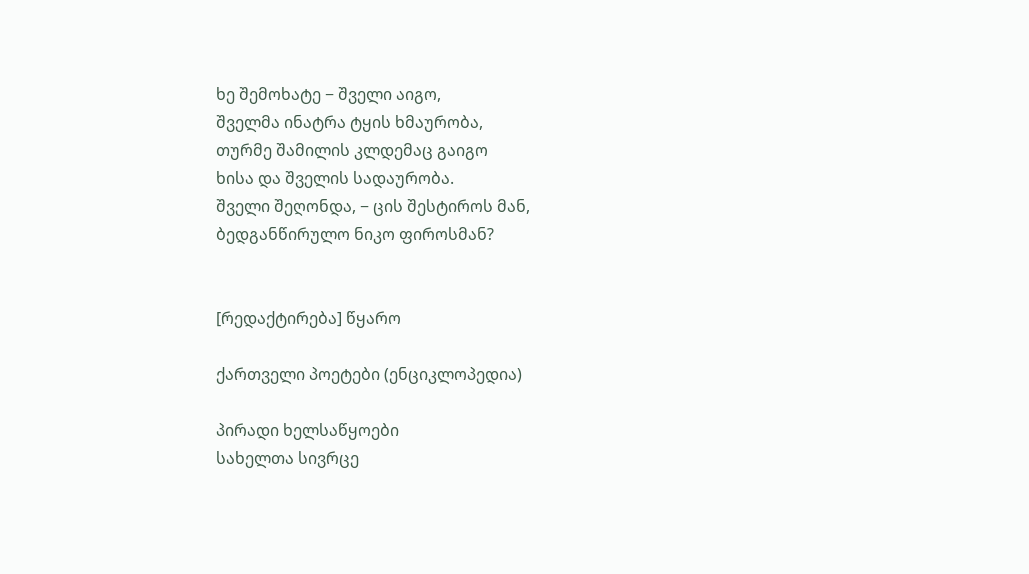ხე შემოხატე − შველი აიგო,
შველმა ინატრა ტყის ხმაურობა,
თურმე შამილის კლდემაც გაიგო
ხისა და შველის სადაურობა.
შველი შეღონდა, − ცის შესტიროს მან,
ბედგანწირულო ნიკო ფიროსმან?


[რედაქტირება] წყარო

ქართველი პოეტები (ენციკლოპედია)

პირადი ხელსაწყოები
სახელთა სივრცე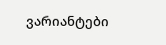ვარიანტები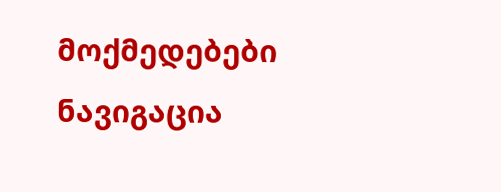მოქმედებები
ნავიგაცია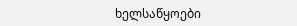ხელსაწყოები